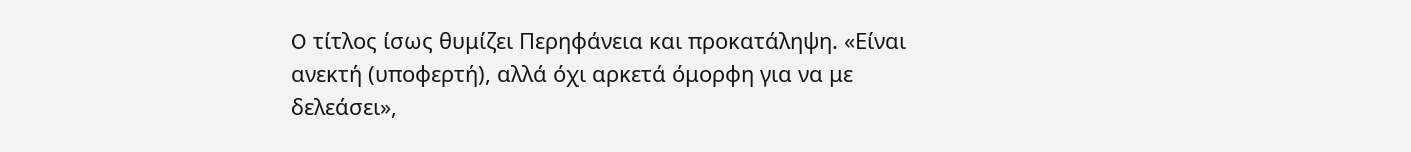O τίτλος ίσως θυμίζει Περηφάνεια και προκατάληψη. «Είναι ανεκτή (υποφερτή), αλλά όχι αρκετά όμορφη για να με δελεάσει»,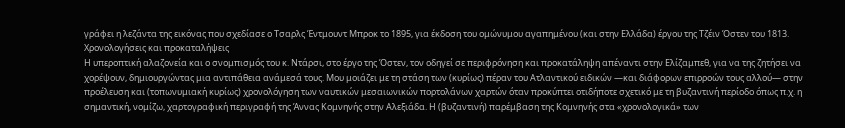γράφει η λεζάντα της εικόνας που σχεδίασε ο Τσαρλς Έντμουντ Μπροκ το 1895, για έκδοση του ομώνυμου αγαπημένου (και στην Ελλάδα) έργου της Τζέιν Όστεν του 1813.
Χρονολογήσεις και προκαταλήψεις
Η υπεροπτική αλαζονεία και ο σνομπισμός του κ. Ντάρσι, στο έργο της Όστεν, τον οδηγεί σε περιφρόνηση και προκατάληψη απέναντι στην Ελίζαμπεθ, για να της ζητήσει να χορέψουν, δημιουργώντας μια αντιπάθεια ανάμεσά τους. Μου μοιάζει με τη στάση των (κυρίως) πέραν του Ατλαντικού ειδικών ―και διάφορων επιρροών τους αλλού― στην προέλευση και (τοπωνυμιακή κυρίως) χρονολόγηση των ναυτικών μεσαιωνικών πορτολάνων χαρτών όταν προκύπτει οτιδήποτε σχετικό με τη βυζαντινή περίοδο όπως π.χ. η σημαντική, νομίζω, χαρτογραφική περιγραφή της Άννας Κομνηνής στην Αλεξιάδα. Η (βυζαντινή) παρέμβαση της Κομνηνής στα «χρονολογικά» των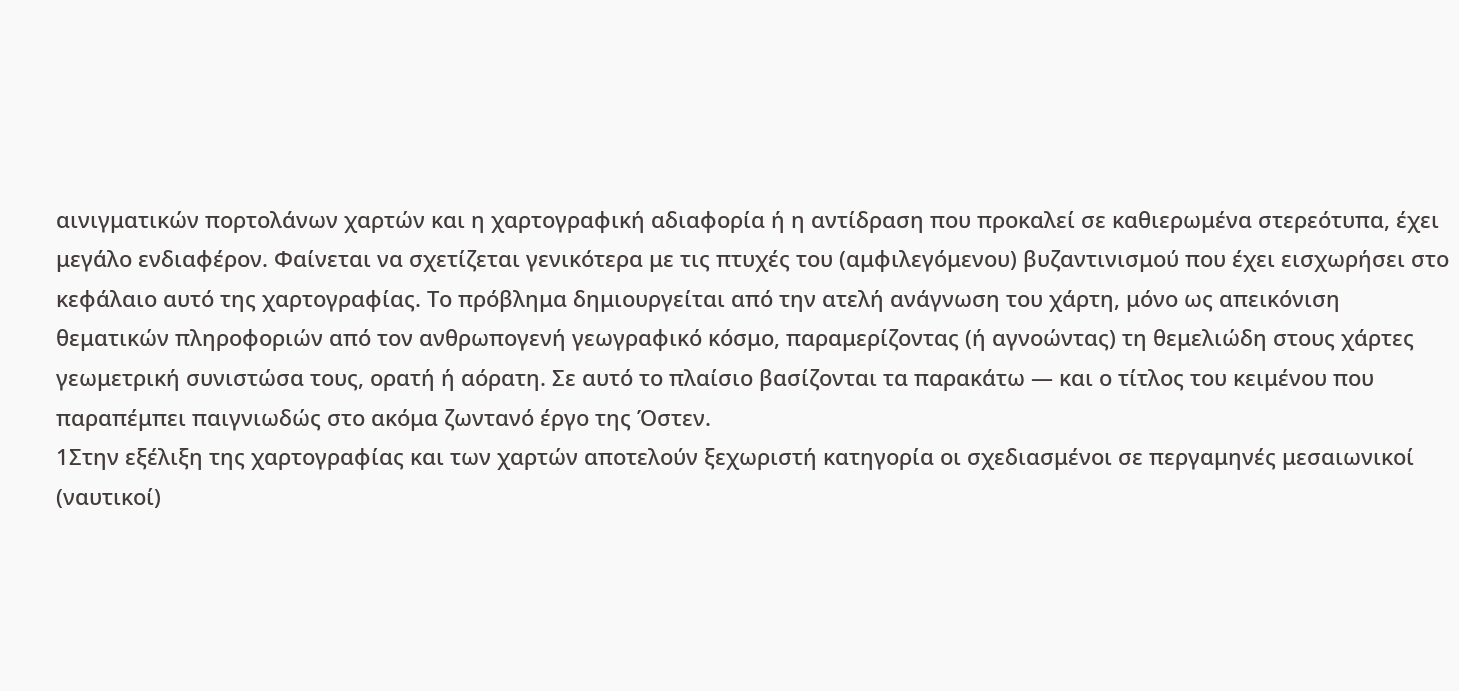αινιγματικών πορτολάνων χαρτών και η χαρτογραφική αδιαφορία ή η αντίδραση που προκαλεί σε καθιερωμένα στερεότυπα, έχει μεγάλο ενδιαφέρον. Φαίνεται να σχετίζεται γενικότερα με τις πτυχές του (αμφιλεγόμενου) βυζαντινισμού που έχει εισχωρήσει στο κεφάλαιο αυτό της χαρτογραφίας. Το πρόβλημα δημιουργείται από την ατελή ανάγνωση του χάρτη, μόνο ως απεικόνιση θεματικών πληροφοριών από τον ανθρωπογενή γεωγραφικό κόσμο, παραμερίζοντας (ή αγνοώντας) τη θεμελιώδη στους χάρτες γεωμετρική συνιστώσα τους, ορατή ή αόρατη. Σε αυτό το πλαίσιο βασίζονται τα παρακάτω ― και ο τίτλος του κειμένου που παραπέμπει παιγνιωδώς στο ακόμα ζωντανό έργο της Όστεν.
1Στην εξέλιξη της χαρτογραφίας και των χαρτών αποτελούν ξεχωριστή κατηγορία οι σχεδιασμένοι σε περγαμηνές μεσαιωνικοί (ναυτικοί)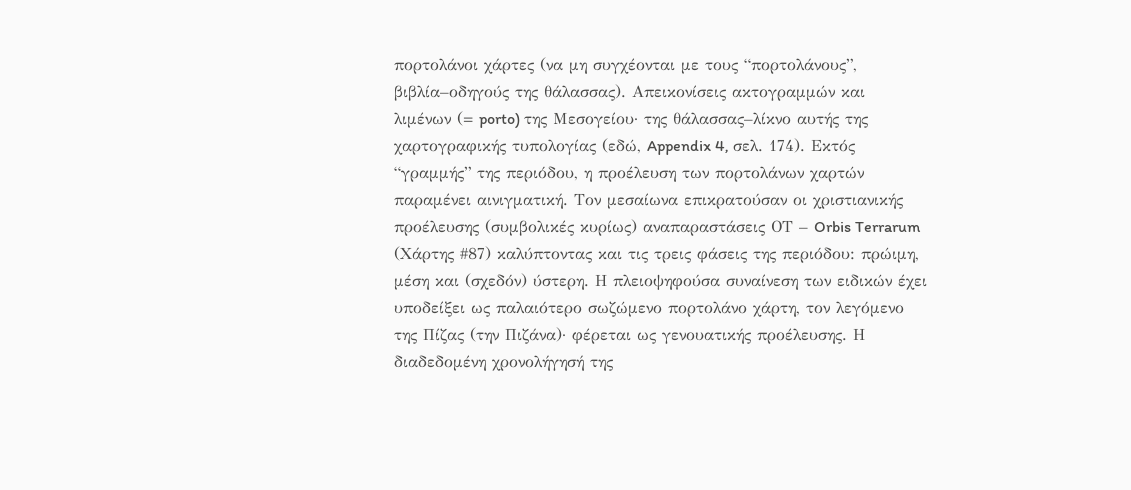πορτολάνοι χάρτες (να μη συγχέονται με τους “πορτολάνους”, βιβλία–οδηγούς της θάλασσας). Απεικονίσεις ακτογραμμών και λιμένων (= porto) της Μεσογείου· της θάλασσας–λίκνο αυτής της χαρτογραφικής τυπολογίας (εδώ, Appendix 4, σελ. 174). Εκτός “γραμμής” της περιόδου, η προέλευση των πορτολάνων χαρτών παραμένει αινιγματική. Τον μεσαίωνα επικρατούσαν οι χριστιανικής προέλευσης (συμβολικές κυρίως) αναπαραστάσεις ΟΤ – Orbis Terrarum (Χάρτης #87) καλύπτοντας και τις τρεις φάσεις της περιόδου: πρώιμη, μέση και (σχεδόν) ύστερη. Η πλειοψηφούσα συναίνεση των ειδικών έχει υποδείξει ως παλαιότερο σωζώμενο πορτολάνο χάρτη, τον λεγόμενο της Πίζας (την Πιζάνα)· φέρεται ως γενουατικής προέλευσης. Η διαδεδομένη χρονολήγησή της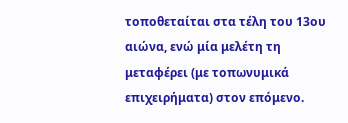τοποθεταίται στα τέλη του 13ου αιώνα, ενώ μία μελέτη τη μεταφέρει (με τοπωνυμικά επιχειρήματα) στον επόμενο.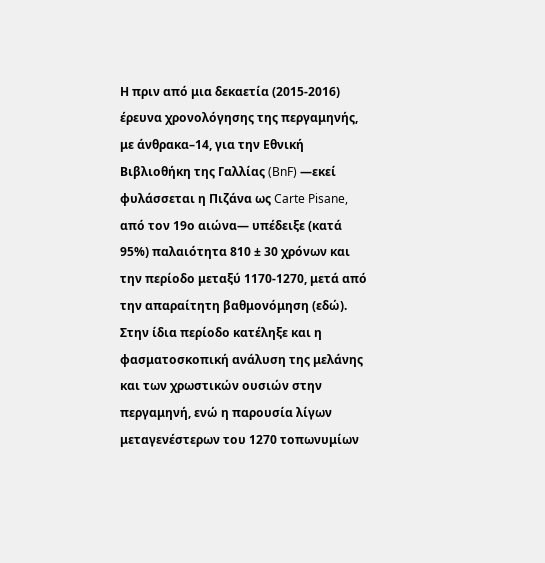Η πριν από μια δεκαετία (2015-2016) έρευνα χρονολόγησης της περγαμηνής, με άνθρακα–14, για την Εθνική Βιβλιοθήκη της Γαλλίας (BnF) ―εκεί φυλάσσεται η Πιζάνα ως Carte Pisane, από τον 19ο αιώνα― υπέδειξε (κατά 95%) παλαιότητα 810 ± 30 χρόνων και την περίοδο μεταξύ 1170-1270, μετά από την απαραίτητη βαθμονόμηση (εδώ). Στην ίδια περίοδο κατέληξε και η φασματοσκοπική ανάλυση της μελάνης και των χρωστικών ουσιών στην περγαμηνή, ενώ η παρουσία λίγων μεταγενέστερων του 1270 τοπωνυμίων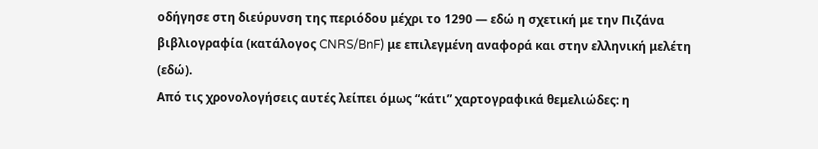οδήγησε στη διεύρυνση της περιόδου μέχρι το 1290 ― εδώ η σχετική με την Πιζάνα βιβλιογραφία (κατάλογος CNRS/BnF) με επιλεγμένη αναφορά και στην ελληνική μελέτη (εδώ).
Από τις χρονολογήσεις αυτές λείπει όμως “κάτι” χαρτογραφικά θεμελιώδες: η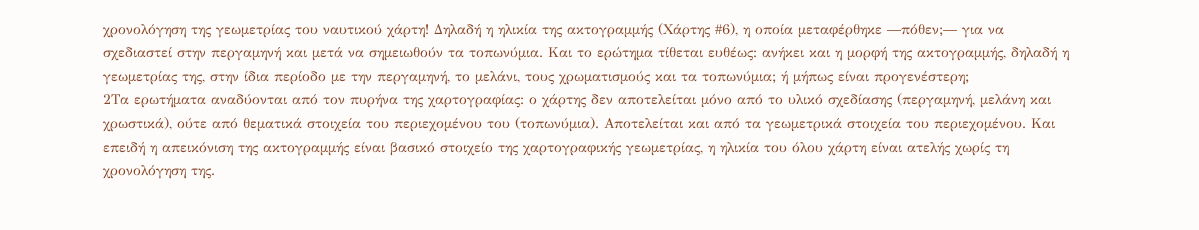χρονολόγηση της γεωμετρίας του ναυτικού χάρτη! Δηλαδή η ηλικία της ακτογραμμής (Χάρτης #6), η οποία μεταφέρθηκε ―πόθεν;― για να σχεδιαστεί στην περγαμηνή και μετά να σημειωθούν τα τοπωνύμια. Και το ερώτημα τίθεται ευθέως: ανήκει και η μορφή της ακτογραμμής, δηλαδή η γεωμετρίας της, στην ίδια περίοδο με την περγαμηνή, το μελάνι, τους χρωματισμούς και τα τοπωνύμια; ή μήπως είναι προγενέστερη;
2Τα ερωτήματα αναδύονται από τον πυρήνα της χαρτογραφίας: ο χάρτης δεν αποτελείται μόνο από το υλικό σχεδίασης (περγαμηνή, μελάνη και χρωστικά), ούτε από θεματικά στοιχεία του περιεχομένου του (τοπωνύμια). Αποτελείται και από τα γεωμετρικά στοιχεία του περιεχομένου. Και επειδή η απεικόνιση της ακτογραμμής είναι βασικό στοιχείο της χαρτογραφικής γεωμετρίας, η ηλικία του όλου χάρτη είναι ατελής χωρίς τη χρονολόγηση της.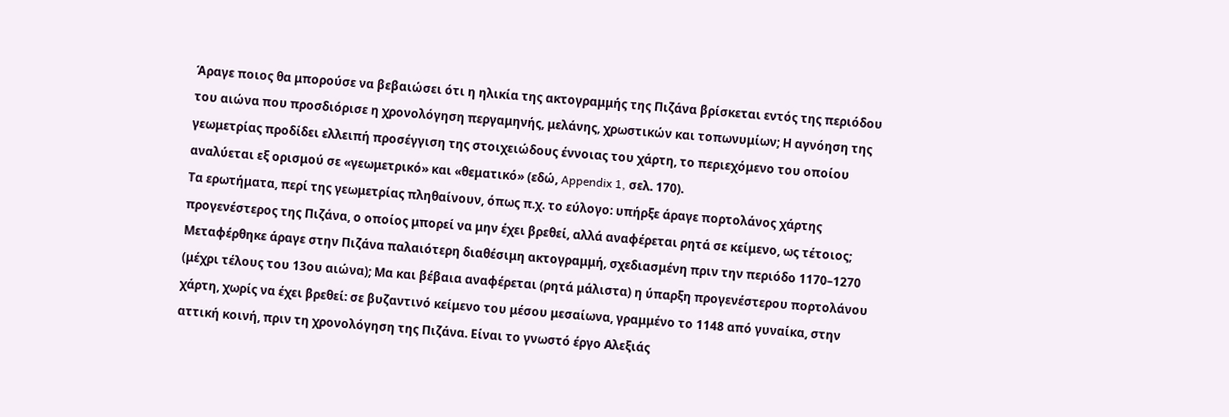Άραγε ποιος θα μπορούσε να βεβαιώσει ότι η ηλικία της ακτογραμμής της Πιζάνα βρίσκεται εντός της περιόδου του αιώνα που προσδιόρισε η χρονολόγηση περγαμηνής, μελάνης, χρωστικών και τοπωνυμίων; Η αγνόηση της γεωμετρίας προδίδει ελλειπή προσέγγιση της στοιχειώδους έννοιας του χάρτη, το περιεχόμενο του οποίου αναλύεται εξ ορισμού σε «γεωμετρικό» και «θεματικό» (εδώ, Appendix 1, σελ. 170).
Τα ερωτήματα, περί της γεωμετρίας πληθαίνουν, όπως π.χ. το εύλογο: υπήρξε άραγε πορτολάνος χάρτης προγενέστερος της Πιζάνα, ο οποίος μπορεί να μην έχει βρεθεί, αλλά αναφέρεται ρητά σε κείμενο, ως τέτοιος; Μεταφέρθηκε άραγε στην Πιζάνα παλαιότερη διαθέσιμη ακτογραμμή, σχεδιασμένη πριν την περιόδο 1170–1270 (μέχρι τέλους του 13ου αιώνα); Μα και βέβαια αναφέρεται (ρητά μάλιστα) η ύπαρξη προγενέστερου πορτολάνου χάρτη, χωρίς να έχει βρεθεί: σε βυζαντινό κείμενο του μέσου μεσαίωνα, γραμμένο το 1148 από γυναίκα, στην αττική κοινή, πριν τη χρονολόγηση της Πιζάνα. Είναι το γνωστό έργο Αλεξιάς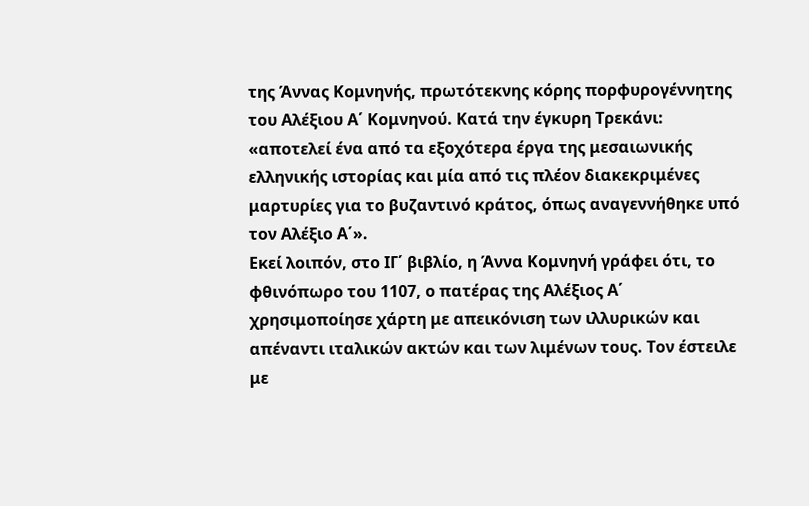της Άννας Κομνηνής, πρωτότεκνης κόρης πορφυρογέννητης του Αλέξιου Α΄ Κομνηνού. Κατά την έγκυρη Τρεκάνι: «αποτελεί ένα από τα εξοχότερα έργα της μεσαιωνικής ελληνικής ιστορίας και μία από τις πλέον διακεκριμένες μαρτυρίες για το βυζαντινό κράτος, όπως αναγεννήθηκε υπό τον Αλέξιο Α΄».
Εκεί λοιπόν, στο ΙΓ΄ βιβλίο, η Άννα Κομνηνή γράφει ότι, το φθινόπωρο του 1107, ο πατέρας της Αλέξιος Α΄ χρησιμοποίησε χάρτη με απεικόνιση των ιλλυρικών και απέναντι ιταλικών ακτών και των λιμένων τους. Τον έστειλε με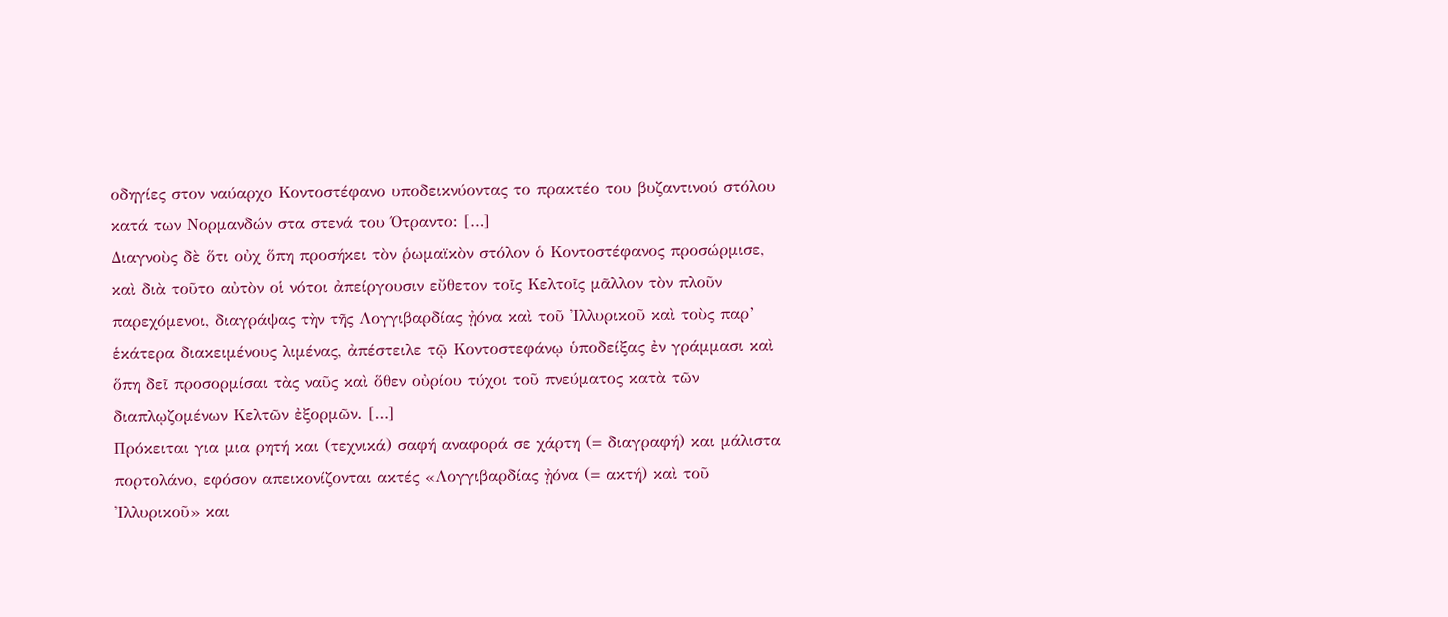οδηγίες στον ναύαρχο Κοντοστέφανο υποδεικνύοντας το πρακτέο του βυζαντινού στόλου κατά των Νορμανδών στα στενά του Ότραντο: […]
Διαγνοὺς δὲ ὅτι οὐχ ὅπη προσήκει τὸν ῥωμαϊκὸν στόλον ὁ Κοντοστέφανος προσώρμισε, καὶ διὰ τοῦτο αὐτὸν οἱ νότοι ἀπείργουσιν εὔθετον τοῖς Κελτοῖς μᾶλλον τὸν πλοῦν παρεχόμενοι, διαγράψας τὴν τῆς Λογγιβαρδίας ᾐόνα καὶ τοῦ Ἰλλυρικοῦ καὶ τοὺς παρ’ ἑκάτερα διακειμένους λιμένας, ἀπέστειλε τῷ Κοντοστεφάνῳ ὑποδείξας ἐν γράμμασι καὶ ὅπη δεῖ προσορμίσαι τὰς ναῦς καὶ ὅθεν οὐρίου τύχοι τοῦ πνεύματος κατὰ τῶν διαπλῳζομένων Κελτῶν ἐξορμῶν. […]
Πρόκειται για μια ρητή και (τεχνικά) σαφή αναφορά σε χάρτη (= διαγραφή) και μάλιστα πορτολάνο, εφόσον απεικονίζονται ακτές «Λογγιβαρδίας ᾐόνα (= ακτή) καὶ τοῦ Ἰλλυρικοῦ» και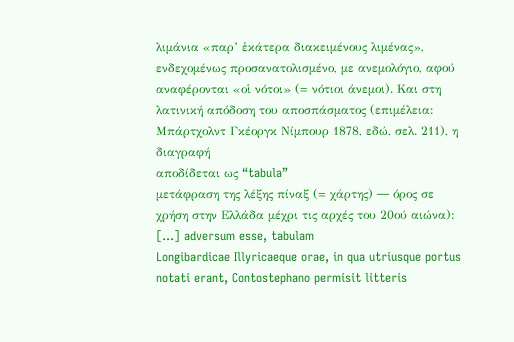λιμάνια «παρ’ ἑκάτερα διακειμένους λιμένας», ενδεχομένως προσανατολισμένο, με ανεμολόγιο, αφού αναφέρονται «οἱ νότοι» (= νότιοι άνεμοι). Και στη λατινική απόδοση του αποσπάσματος (επιμέλεια: Μπάρτχολντ Γκέοργκ Νίμπουρ 1878, εδώ, σελ. 211), η διαγραφή
αποδίδεται ως “tabula”
μετάφραση της λέξης πίναξ (= χάρτης) ― όρος σε χρήση στην Ελλάδα μέχρι τις αρχές του 20ού αιώνα): […] adversum esse, tabulam
Longibardicae Illyricaeque orae, in qua utriusque portus notati erant, Contostephano permisit litteris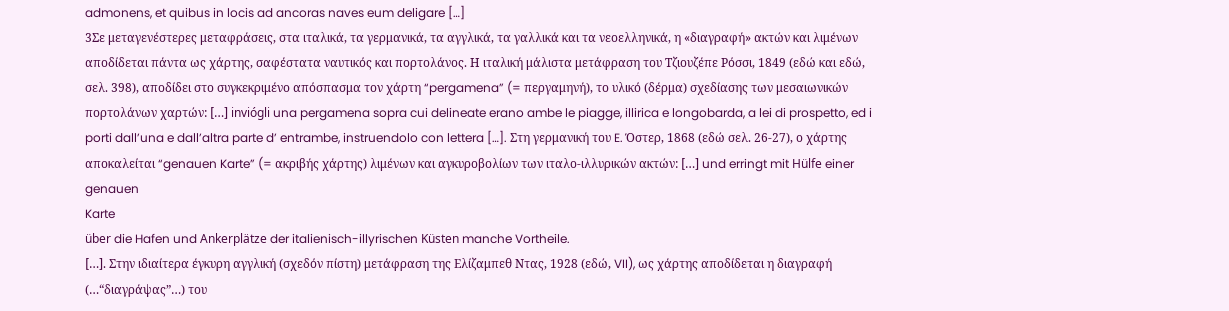admonens, et quibus in locis ad ancoras naves eum deligare […]
3Σε μεταγενέστερες μεταφράσεις, στα ιταλικά, τα γερμανικά, τα αγγλικά, τα γαλλικά και τα νεοελληνικά, η «διαγραφή» ακτών και λιμένων αποδίδεται πάντα ως χάρτης, σαφέστατα ναυτικός και πορτολάνος. Η ιταλική μάλιστα μετάφραση του Τζιουζέπε Ρόσσι, 1849 (εδώ και εδώ, σελ. 398), αποδίδει στο συγκεκριμένο απόσπασμα τον χάρτη “pergamena” (= περγαμηνή), το υλικό (δέρμα) σχεδίασης των μεσαιωνικών πορτολάνων χαρτών: […] inviógli una pergamena sopra cui delineate erano ambe le piagge, illirica e longobarda, a lei di prospetto, ed i porti dall’una e dall’altra parte d’ entrambe, instruendolo con lettera […]. Στη γερμανική του E. Όστερ, 1868 (εδώ σελ. 26-27), ο χάρτης αποκαλείται “genauen Karte” (= ακριβής χάρτης) λιμένων και αγκυροβολίων των ιταλο-ιλλυρικών ακτών: […] und erringt mit Hülfe einer genauen
Karte
über die Hafen und Ankerplätze der italienisch-illyrischen Küsten manche Vortheile.
[…]. Στην ιδιαίτερα έγκυρη αγγλική (σχεδόν πίστη) μετάφραση της Ελίζαμπεθ Nτας, 1928 (εδώ, VII), ως χάρτης αποδίδεται η διαγραφή (…“διαγράψας”…) του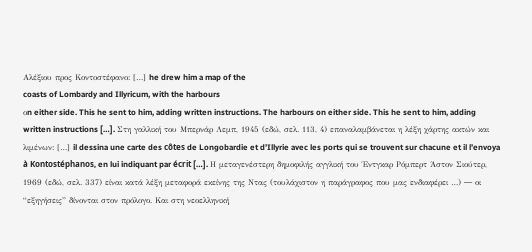Αλέξιου προς Κοντοστέφανο: […] he drew him a map of the
coasts of Lombardy and Illyricum, with the harbours
οn either side. This he sent to him, adding written instructions. The harbours on either side. This he sent to him, adding written instructions […]. Στη γαλλική του Μπερνάρ Λεμπ, 1945 (εδώ, σελ. 113, 4) επαναλαμβάνεται η λέξη χάρτης ακτών και λιμένων: […] il dessina une carte des côtes de Longobardie et d’Illyrie avec les ports qui se trouvent sur chacune et il l’envoya à Kontostéphanos, en lui indiquant par écrit […]. Η μεταγενέστερη δημοφιλής αγγλική του Έντγκαρ Ρόμπερτ Άστον Σιούτερ, 1969 (εδώ, σελ. 337) είναι κατά λέξη μεταφορά εκείνης της Ντας (τουλάχιστον η παράγραφος που μας ενδιαφέρει …) ― οι “εξηγήσεις” δίνονται στον πρόλογο. Και στη νεοελληνική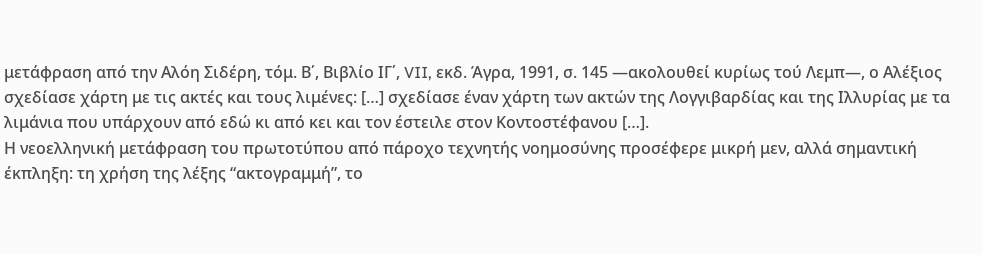μετάφραση από την Αλόη Σιδέρη, τόμ. Β΄, Βιβλίο ΙΓ΄, VII, εκδ. Άγρα, 1991, σ. 145 ―ακολουθεί κυρίως τού Λεμπ―, ο Αλέξιος σχεδίασε χάρτη με τις ακτές και τους λιμένες: […] σχεδίασε έναν χάρτη των ακτών της Λογγιβαρδίας και της Ιλλυρίας με τα λιμάνια που υπάρχουν από εδώ κι από κει και τον έστειλε στον Κοντοστέφανου […].
Η νεοελληνική μετάφραση του πρωτοτύπου από πάροχο τεχνητής νοημοσύνης προσέφερε μικρή μεν, αλλά σημαντική έκπληξη: τη χρήση της λέξης “ακτογραμμή”, το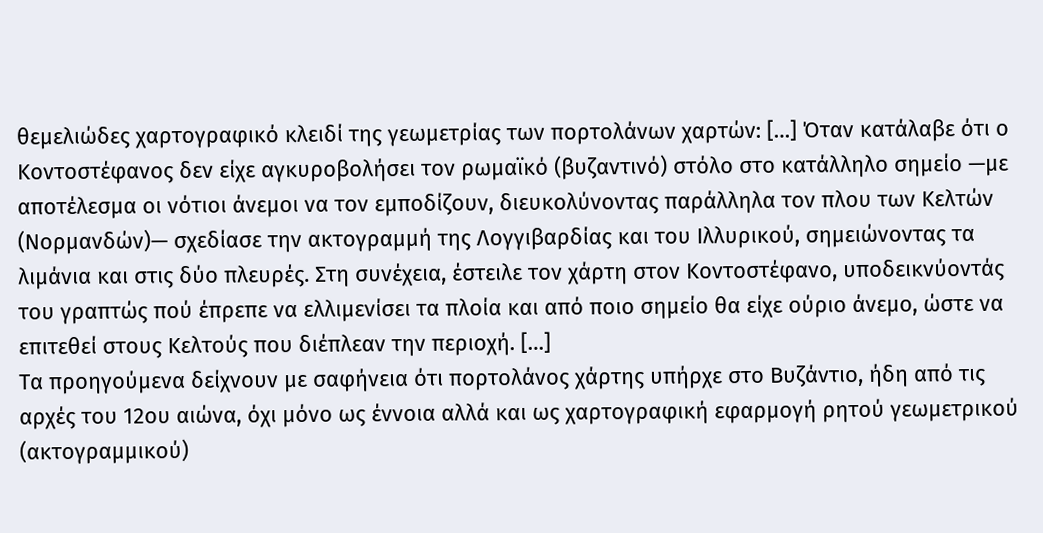θεμελιώδες χαρτογραφικό κλειδί της γεωμετρίας των πορτολάνων χαρτών: […] Όταν κατάλαβε ότι ο Κοντοστέφανος δεν είχε αγκυροβολήσει τον ρωμαϊκό (βυζαντινό) στόλο στο κατάλληλο σημείο —με αποτέλεσμα οι νότιοι άνεμοι να τον εμποδίζουν, διευκολύνοντας παράλληλα τον πλου των Κελτών (Νορμανδών)— σχεδίασε την ακτογραμμή της Λογγιβαρδίας και του Ιλλυρικού, σημειώνοντας τα λιμάνια και στις δύο πλευρές. Στη συνέχεια, έστειλε τον χάρτη στον Κοντοστέφανο, υποδεικνύοντάς του γραπτώς πού έπρεπε να ελλιμενίσει τα πλοία και από ποιο σημείο θα είχε ούριο άνεμο, ώστε να επιτεθεί στους Κελτούς που διέπλεαν την περιοχή. […]
Τα προηγούμενα δείχνουν με σαφήνεια ότι πορτολάνος χάρτης υπήρχε στο Βυζάντιο, ήδη από τις αρχές του 12ου αιώνα, όχι μόνο ως έννοια αλλά και ως χαρτογραφική εφαρμογή ρητού γεωμετρικού (ακτογραμμικού)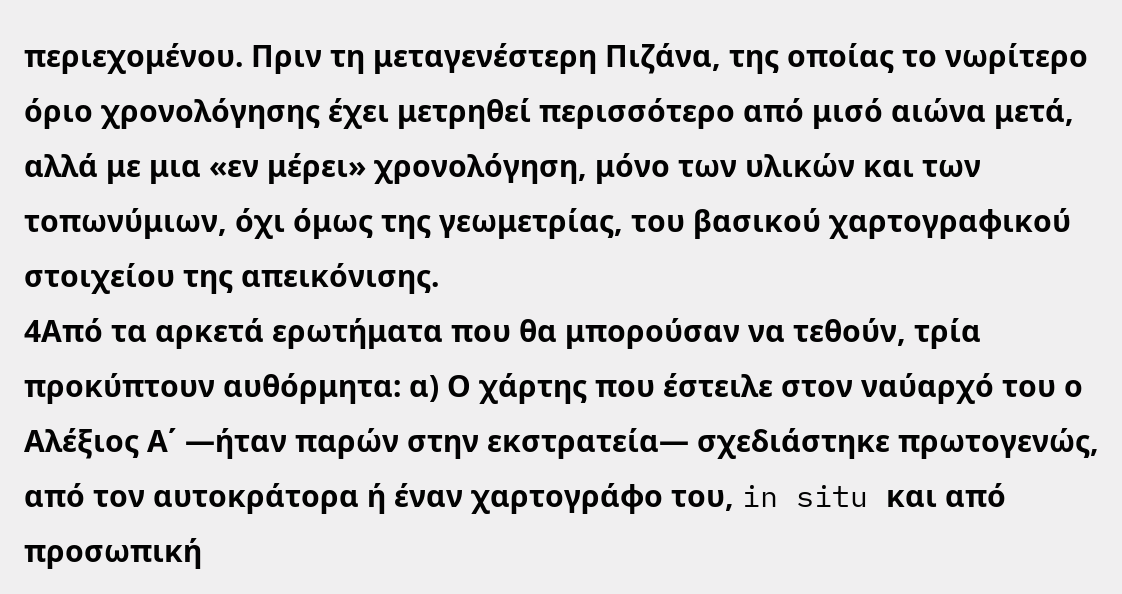περιεχομένου. Πριν τη μεταγενέστερη Πιζάνα, της οποίας το νωρίτερο όριο χρονολόγησης έχει μετρηθεί περισσότερο από μισό αιώνα μετά, αλλά με μια «εν μέρει» χρονολόγηση, μόνο των υλικών και των τοπωνύμιων, όχι όμως της γεωμετρίας, του βασικού χαρτογραφικού στοιχείου της απεικόνισης.
4Από τα αρκετά ερωτήματα που θα μπορούσαν να τεθούν, τρία προκύπτουν αυθόρμητα: α) Ο χάρτης που έστειλε στον ναύαρχό του ο Αλέξιος Α΄ ―ήταν παρών στην εκστρατεία― σχεδιάστηκε πρωτογενώς, από τον αυτοκράτορα ή έναν χαρτογράφο του, in situ και από προσωπική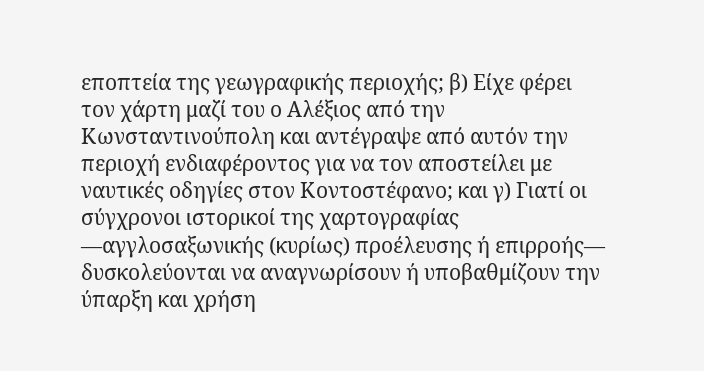εποπτεία της γεωγραφικής περιοχής; β) Είχε φέρει τον χάρτη μαζί του ο Αλέξιος από την Κωνσταντινούπολη και αντέγραψε από αυτόν την περιοχή ενδιαφέροντος για να τον αποστείλει με ναυτικές οδηγίες στον Κοντοστέφανο; και γ) Γιατί οι σύγχρονοι ιστορικοί της χαρτογραφίας ―αγγλοσαξωνικής (κυρίως) προέλευσης ή επιρροής― δυσκολεύονται να αναγνωρίσουν ή υποβαθμίζουν την ύπαρξη και χρήση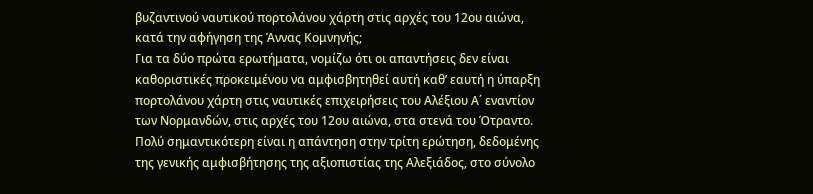βυζαντινού ναυτικού πορτολάνου χάρτη στις αρχές του 12ου αιώνα, κατά την αφήγηση της Άννας Κομνηνής;
Για τα δύο πρώτα ερωτήματα, νομίζω ότι οι απαντήσεις δεν είναι καθοριστικές προκειμένου να αμφισβητηθεί αυτή καθ’ εαυτή η ύπαρξη πορτολάνου χάρτη στις ναυτικές επιχειρήσεις του Αλέξιου Α΄ εναντίον των Νορμανδών, στις αρχές του 12ου αιώνα, στα στενά του Ότραντο. Πολύ σημαντικότερη είναι η απάντηση στην τρίτη ερώτηση, δεδομένης της γενικής αμφισβήτησης της αξιοπιστίας της Αλεξιάδoς, στο σύνολο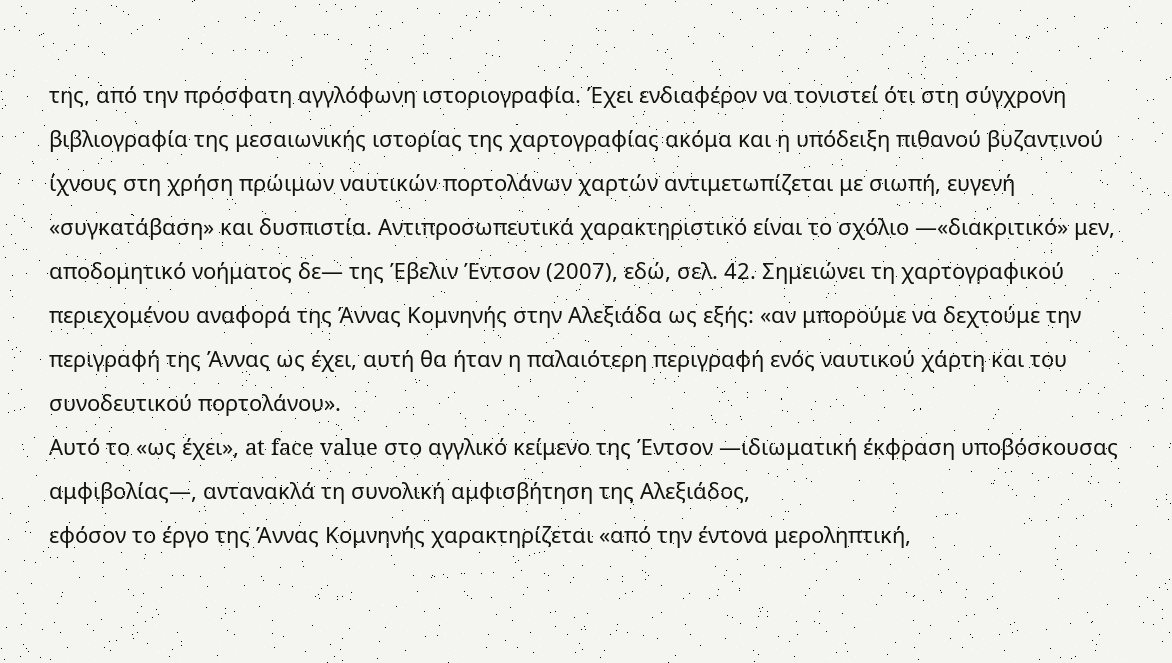της, από την πρόσφατη αγγλόφωνη ιστοριογραφία. Έχει ενδιαφέρον να τονιστεί ότι στη σύγχρονη βιβλιογραφία της μεσαιωνικής ιστορίας της χαρτογραφίας ακόμα και η υπόδειξη πιθανού βυζαντινού ίχνους στη χρήση πρώιμων ναυτικών πορτολάνων χαρτών αντιμετωπίζεται με σιωπή, ευγενή «συγκατάβαση» και δυσπιστία. Αντιπροσωπευτικά χαρακτηριστικό είναι το σχόλιο ―«διακριτικό» μεν, αποδομητικό νοήματος δε― της Έβελιν Έντσον (2007), εδώ, σελ. 42. Σημειώνει τη χαρτογραφικού περιεχομένου αναφορά της Άννας Κομνηνής στην Αλεξιάδα ως εξής: «αν μπορούμε να δεχτούμε την περιγραφή της Άννας ως έχει, αυτή θα ήταν η παλαιότερη περιγραφή ενός ναυτικού χάρτη και του συνοδευτικού πορτολάνου».
Αυτό το «ως έχει», at face value στο αγγλικό κείμενο της Έντσον ―ιδιωματική έκφραση υποβόσκουσας αμφιβολίας―, αντανακλά τη συνολική αμφισβήτηση της Αλεξιάδoς,
εφόσον το έργο της Άννας Κομνηνής χαρακτηρίζεται «από την έντονα μεροληπτική,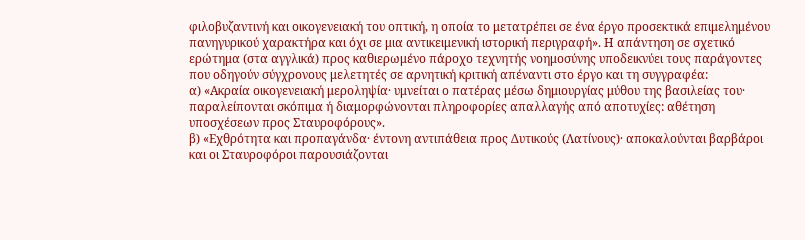φιλοβυζαντινή και οικογενειακή του οπτική, η οποία το μετατρέπει σε ένα έργο προσεκτικά επιμελημένου πανηγυρικού χαρακτήρα και όχι σε μια αντικειμενική ιστορική περιγραφή». Η απάντηση σε σχετικό ερώτημα (στα αγγλικά) προς καθιερωμένο πάροχο τεχνητής νοημοσύνης υποδεικνύει τους παράγοντες που οδηγούν σύγχρονους μελετητές σε αρνητική κριτική απέναντι στο έργο και τη συγγραφέα:
α) «Ακραία οικογενειακή μεροληψία· υμνείται ο πατέρας μέσω δημιουργίας μύθου της βασιλείας του· παραλείπονται σκόπιμα ή διαμορφώνονται πληροφορίες απαλλαγής από αποτυχίες: αθέτηση υποσχέσεων προς Σταυροφόρους».
β) «Εχθρότητα και προπαγάνδα· έντονη αντιπάθεια προς Δυτικούς (Λατίνους)· αποκαλούνται βαρβάροι και οι Σταυροφόροι παρουσιάζονται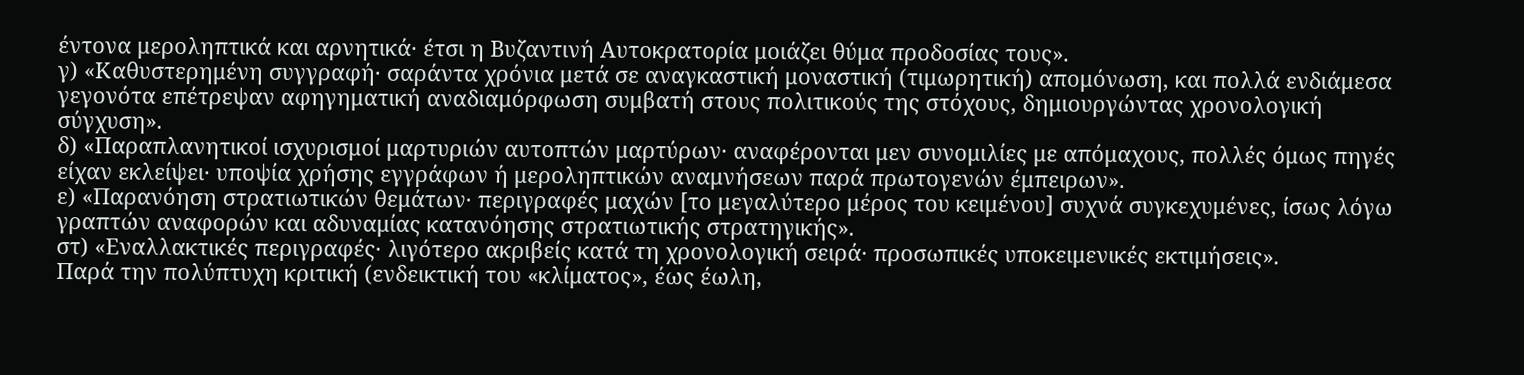έντονα μεροληπτικά και αρνητικά· έτσι η Βυζαντινή Αυτοκρατορία μοιάζει θύμα προδοσίας τους».
γ) «Καθυστερημένη συγγραφή· σαράντα χρόνια μετά σε αναγκαστική μοναστική (τιμωρητική) απομόνωση, και πολλά ενδιάμεσα γεγονότα επέτρεψαν αφηγηματική αναδιαμόρφωση συμβατή στους πολιτικούς της στόχους, δημιουργώντας χρονολογική σύγχυση».
δ) «Παραπλανητικοί ισχυρισμοί μαρτυριών αυτοπτών μαρτύρων· αναφέρονται μεν συνομιλίες με απόμαχους, πολλές όμως πηγές είχαν εκλείψει· υποψία χρήσης εγγράφων ή μεροληπτικών αναμνήσεων παρά πρωτογενών έμπειρων».
ε) «Παρανόηση στρατιωτικών θεμάτων· περιγραφές μαχών [το μεγαλύτερο μέρος του κειμένου] συχνά συγκεχυμένες, ίσως λόγω γραπτών αναφορών και αδυναμίας κατανόησης στρατιωτικής στρατηγικής».
στ) «Εναλλακτικές περιγραφές· λιγότερο ακριβείς κατά τη χρονολογική σειρά· προσωπικές υποκειμενικές εκτιμήσεις».
Παρά την πολύπτυχη κριτική (ενδεικτική του «κλίματος», έως έωλη,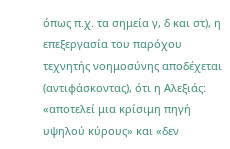όπως π.χ. τα σημεία γ, δ και στ), η επεξεργασία του παρόχου τεχνητής νοημοσύνης αποδέχεται (αντιφάσκοντας), ότι η Αλεξιάς: «αποτελεί μια κρίσιμη πηγή υψηλού κύρους» και «δεν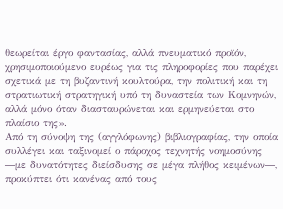θεωρείται έργο φαντασίας, αλλά πνευματικό προϊόν, χρησιμοποιούμενο ευρέως για τις πληροφορίες που παρέχει σχετικά με τη βυζαντινή κουλτούρα, την πολιτική και τη στρατιωτική στρατηγική υπό τη δυναστεία των Κομνηνών, αλλά μόνο όταν διασταυρώνεται και ερμηνεύεται στο πλαίσιο της».
Από τη σύνοψη της (αγγλόφωνης) βιβλιογραφίας, την οποία συλλέγει και ταξινομεί ο πάροχος τεχνητής νοημοσύνης ―με δυνατότητες διείσδυσης σε μέγα πλήθος κειμένων―, προκύπτει ότι κανένας από τους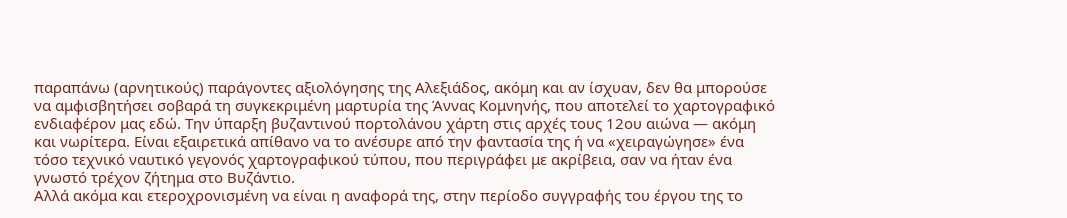παραπάνω (αρνητικούς) παράγοντες αξιολόγησης της Αλεξιάδος, ακόμη και αν ίσχυαν, δεν θα μπορούσε να αμφισβητήσει σοβαρά τη συγκεκριμένη μαρτυρία της Άννας Κομνηνής, που αποτελεί το χαρτογραφικό ενδιαφέρον μας εδώ. Την ύπαρξη βυζαντινού πορτολάνου χάρτη στις αρχές τους 12ου αιώνα ― ακόμη και νωρίτερα. Είναι εξαιρετικά απίθανο να το ανέσυρε από την φαντασία της ή να «χειραγώγησε» ένα τόσο τεχνικό ναυτικό γεγονός χαρτογραφικού τύπου, που περιγράφει με ακρίβεια, σαν να ήταν ένα γνωστό τρέχον ζήτημα στο Βυζάντιο.
Αλλά ακόμα και ετεροχρονισμένη να είναι η αναφορά της, στην περίοδο συγγραφής του έργου της το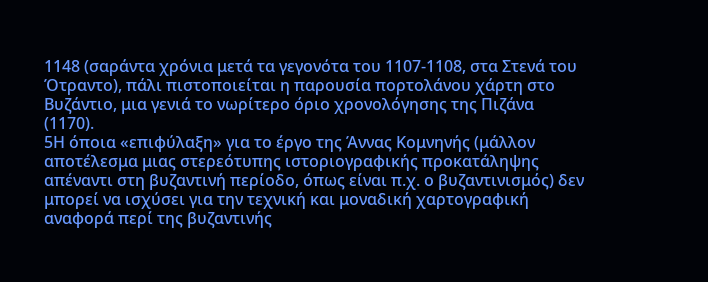1148 (σαράντα χρόνια μετά τα γεγονότα του 1107-1108, στα Στενά του Ότραντο), πάλι πιστοποιείται η παρουσία πορτολάνου χάρτη στο Βυζάντιο, μια γενιά το νωρίτερο όριο χρονολόγησης της Πιζάνα (1170).
5Η όποια «επιφύλαξη» για το έργο της Άννας Κομνηνής (μάλλον αποτέλεσμα μιας στερεότυπης ιστοριογραφικής προκατάληψης απέναντι στη βυζαντινή περίοδο, όπως είναι π.χ. ο βυζαντινισμός) δεν μπορεί να ισχύσει για την τεχνική και μοναδική χαρτογραφική αναφορά περί της βυζαντινής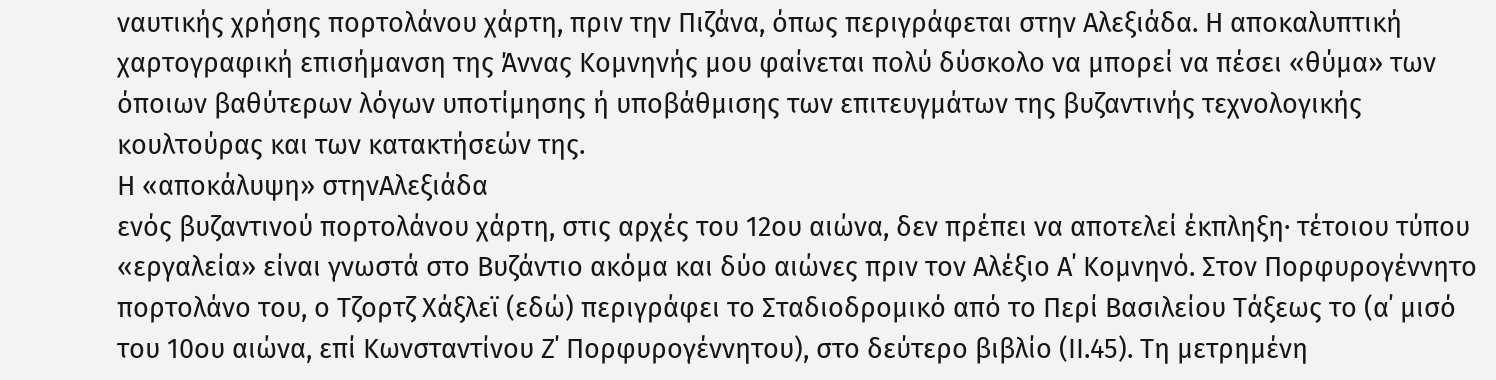ναυτικής χρήσης πορτολάνου χάρτη, πριν την Πιζάνα, όπως περιγράφεται στην Αλεξιάδα. Η αποκαλυπτική χαρτογραφική επισήμανση της Άννας Κομνηνής μου φαίνεται πολύ δύσκολο να μπορεί να πέσει «θύμα» των όποιων βαθύτερων λόγων υποτίμησης ή υποβάθμισης των επιτευγμάτων της βυζαντινής τεχνολογικής κουλτούρας και των κατακτήσεών της.
Η «αποκάλυψη» στηνΑλεξιάδα
ενός βυζαντινού πορτολάνου χάρτη, στις αρχές του 12ου αιώνα, δεν πρέπει να αποτελεί έκπληξη· τέτοιου τύπου «εργαλεία» είναι γνωστά στο Βυζάντιο ακόμα και δύο αιώνες πριν τον Αλέξιο Α΄ Κομνηνό. Στον Πορφυρογέννητο πορτολάνο του, ο Τζορτζ Χάξλεϊ (εδώ) περιγράφει το Σταδιοδρομικό από το Περί Βασιλείου Τάξεως το (α΄ μισό του 10ου αιώνα, επί Κωνσταντίνου Ζ΄ Πορφυρογέννητου), στο δεύτερο βιβλίο (ΙΙ.45). Τη μετρημένη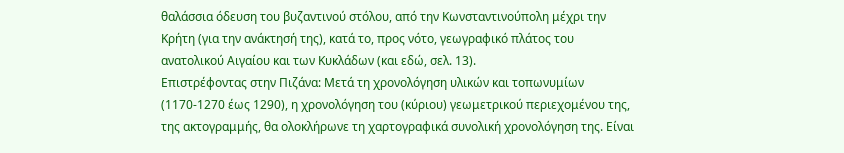θαλάσσια όδευση του βυζαντινού στόλου, από την Κωνσταντινούπολη μέχρι την Κρήτη (για την ανάκτησή της), κατά το, προς νότο, γεωγραφικό πλάτος του ανατολικού Αιγαίου και των Κυκλάδων (και εδώ, σελ. 13).
Επιστρέφοντας στην Πιζάνα: Μετά τη χρονολόγηση υλικών και τοπωνυμίων (1170-1270 έως 1290), η χρονολόγηση του (κύριου) γεωμετρικού περιεχομένου της, της ακτογραμμής, θα ολοκλήρωνε τη χαρτογραφικά συνολική χρονολόγηση της. Είναι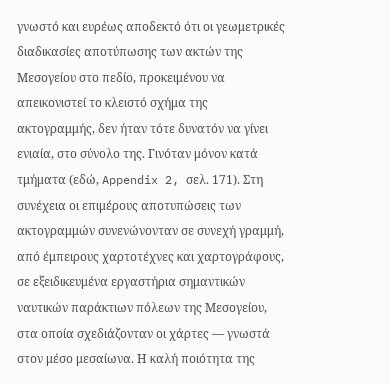γνωστό και ευρέως αποδεκτό ότι οι γεωμετρικές διαδικασίες αποτύπωσης των ακτών της Μεσογείου στο πεδίο, προκειμένου να απεικονιστεί το κλειστό σχήμα της ακτογραμμής, δεν ήταν τότε δυνατόν να γίνει ενιαία, στο σύνολο της. Γινόταν μόνον κατά τμήματα (εδώ, Appendix 2, σελ. 171). Στη συνέχεια οι επιμέρους αποτυπώσεις των ακτογραμμών συνενώνονταν σε συνεχή γραμμή, από έμπειρους χαρτοτέχνες και χαρτογράφους, σε εξειδικευμένα εργαστήρια σημαντικών ναυτικών παράκτιων πόλεων της Μεσογείου, στα οποία σχεδιάζονταν οι χάρτες ― γνωστά στον μέσο μεσαίωνα. Η καλή ποιότητα της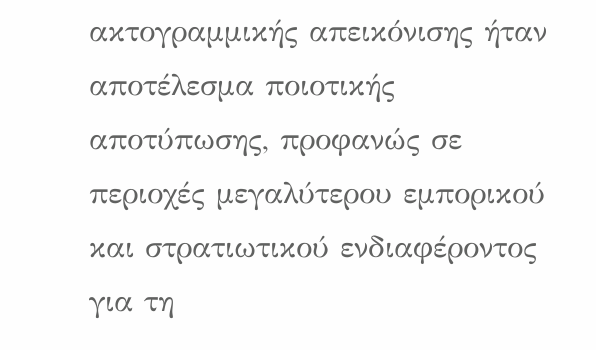ακτογραμμικής απεικόνισης ήταν αποτέλεσμα ποιοτικής αποτύπωσης, προφανώς σε περιοχές μεγαλύτερου εμπορικού και στρατιωτικού ενδιαφέροντος για τη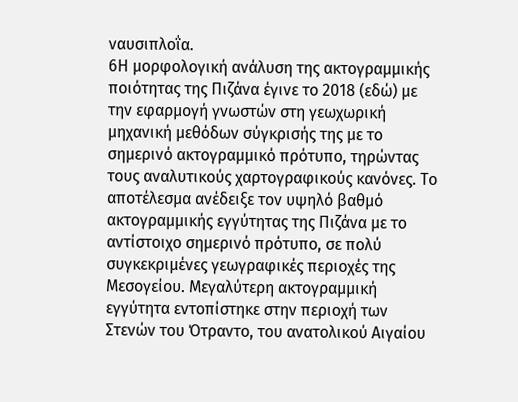ναυσιπλοΐα.
6Η μορφολογική ανάλυση της ακτογραμμικής ποιότητας της Πιζάνα έγινε το 2018 (εδώ) με την εφαρμογή γνωστών στη γεωχωρική μηχανική μεθόδων σύγκρισής της με το σημερινό ακτογραμμικό πρότυπο, τηρώντας τους αναλυτικούς χαρτογραφικούς κανόνες. Το αποτέλεσμα ανέδειξε τον υψηλό βαθμό ακτογραμμικής εγγύτητας της Πιζάνα με το αντίστοιχο σημερινό πρότυπο, σε πολύ συγκεκριμένες γεωγραφικές περιοχές της Μεσογείου. Μεγαλύτερη ακτογραμμική εγγύτητα εντοπίστηκε στην περιοχή των Στενών του Ότραντο, του ανατολικού Αιγαίου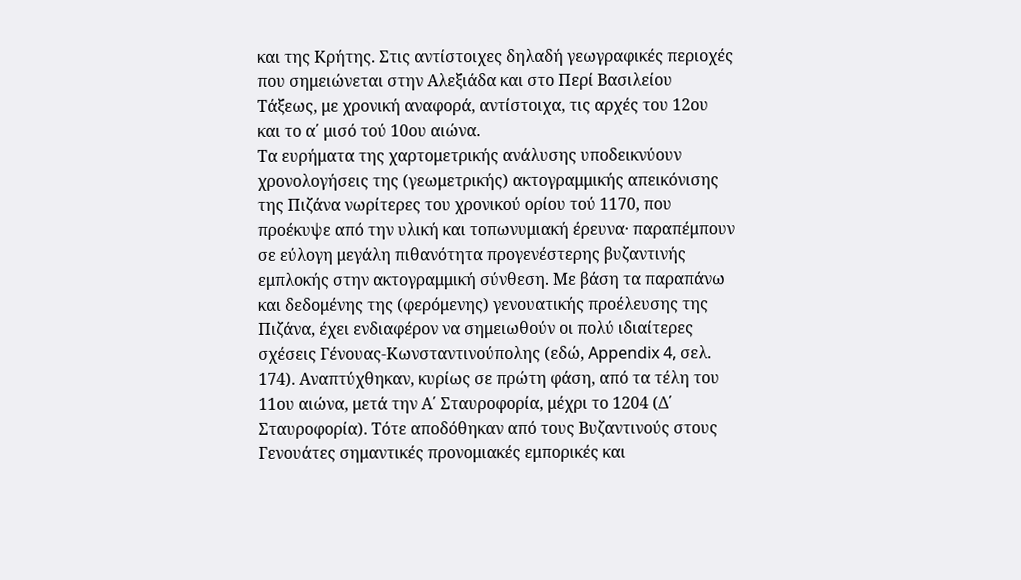και της Κρήτης. Στις αντίστοιχες δηλαδή γεωγραφικές περιοχές που σημειώνεται στην Αλεξιάδα και στο Περί Βασιλείου Τάξεως, με χρονική αναφορά, αντίστοιχα, τις αρχές του 12ου και το α΄ μισό τού 10ου αιώνα.
Τα ευρήματα της χαρτομετρικής ανάλυσης υποδεικνύουν χρονολογήσεις της (γεωμετρικής) ακτογραμμικής απεικόνισης της Πιζάνα νωρίτερες του χρονικού ορίου τού 1170, που προέκυψε από την υλική και τοπωνυμιακή έρευνα· παραπέμπουν σε εύλογη μεγάλη πιθανότητα προγενέστερης βυζαντινής εμπλοκής στην ακτογραμμική σύνθεση. Με βάση τα παραπάνω και δεδομένης της (φερόμενης) γενουατικής προέλευσης της Πιζάνα, έχει ενδιαφέρον να σημειωθούν οι πολύ ιδιαίτερες σχέσεις Γένουας-Κωνσταντινούπολης (εδώ, Appendix 4, σελ. 174). Αναπτύχθηκαν, κυρίως σε πρώτη φάση, από τα τέλη του 11ου αιώνα, μετά την Α΄ Σταυροφορία, μέχρι το 1204 (Δ΄ Σταυροφορία). Τότε αποδόθηκαν από τους Βυζαντινούς στους Γενουάτες σημαντικές προνομιακές εμπορικές και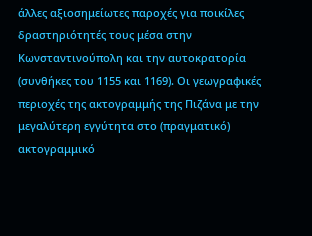άλλες αξιοσημείωτες παροχές για ποικίλες δραστηριότητές τους μέσα στην Κωνσταντινούπολη και την αυτοκρατορία (συνθήκες του 1155 και 1169). Οι γεωγραφικές περιοχές της ακτογραμμής της Πιζάνα με την μεγαλύτερη εγγύτητα στο (πραγματικό) ακτογραμμικό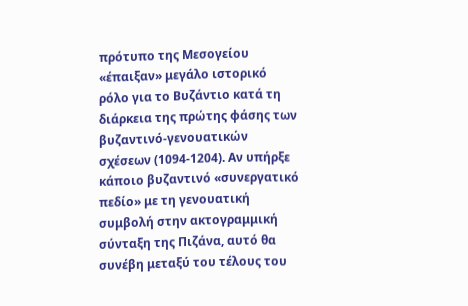πρότυπο της Μεσογείου «έπαιξαν» μεγάλο ιστορικό ρόλο για το Βυζάντιο κατά τη διάρκεια της πρώτης φάσης των βυζαντινό-γενουατικών σχέσεων (1094-1204). Αν υπήρξε κάποιο βυζαντινό «συνεργατικό πεδίο» με τη γενουατική συμβολή στην ακτογραμμική σύνταξη της Πιζάνα, αυτό θα συνέβη μεταξύ του τέλους του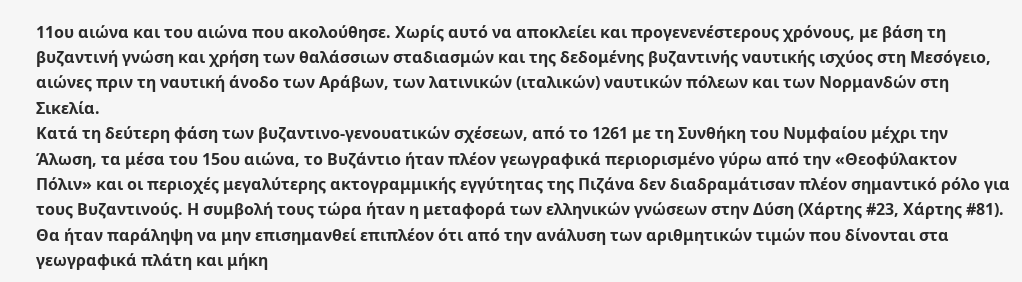11ου αιώνα και του αιώνα που ακολούθησε. Χωρίς αυτό να αποκλείει και προγενενέστερους χρόνους, με βάση τη βυζαντινή γνώση και χρήση των θαλάσσιων σταδιασμών και της δεδομένης βυζαντινής ναυτικής ισχύος στη Μεσόγειο, αιώνες πριν τη ναυτική άνοδο των Αράβων, των λατινικών (ιταλικών) ναυτικών πόλεων και των Νορμανδών στη Σικελία.
Κατά τη δεύτερη φάση των βυζαντινο-γενουατικών σχέσεων, από το 1261 με τη Συνθήκη του Νυμφαίου μέχρι την Άλωση, τα μέσα του 15ου αιώνα, το Βυζάντιο ήταν πλέον γεωγραφικά περιορισμένο γύρω από την «Θεοφύλακτον Πόλιν» και οι περιοχές μεγαλύτερης ακτογραμμικής εγγύτητας της Πιζάνα δεν διαδραμάτισαν πλέον σημαντικό ρόλο για τους Βυζαντινούς. Η συμβολή τους τώρα ήταν η μεταφορά των ελληνικών γνώσεων στην Δύση (Χάρτης #23, Χάρτης #81).
Θα ήταν παράληψη να μην επισημανθεί επιπλέον ότι από την ανάλυση των αριθμητικών τιμών που δίνονται στα γεωγραφικά πλάτη και μήκη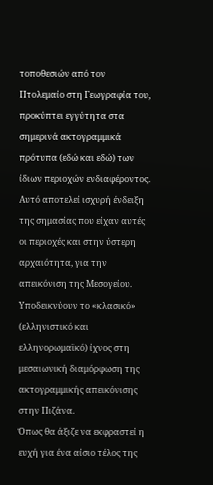τοποθεσιών από τον Πτολεμαίο στη Γεωγραφία του, προκύπτει εγγύτητα στα σημερινά ακτογραμμικά πρότυπα (εδώ και εδώ) των ίδιων περιοχών ενδιαφέροντος. Αυτό αποτελεί ισχυρή ένδειξη της σημασίας που είχαν αυτές οι περιοχές και στην ύστερη αρχαιότητα, για την απεικόνιση της Μεσογείου. Υποδεικνύουν το «κλασικό» (ελληνιστικό και ελληνορωμαϊκό) ίχνος στη μεσαιωνική διαμόρφωση της ακτογραμμικής απεικόνισης στην Πιζάνα.
Όπως θα άξιζε να εκφραστεί η ευχή για ένα αίσιο τέλος της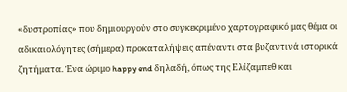«δυστροπίας» που δημιουργούν στο συγκεκριμένο χαρτογραφικό μας θέμα οι αδικαιολόγητες (σήμερα) προκαταλήψεις απέναντι στα βυζαντινά ιστορικά ζητήματα. Ένα ώριμο happy end δηλαδή, όπως της Ελίζαμπεθ και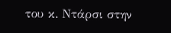του κ. Ντάρσι στην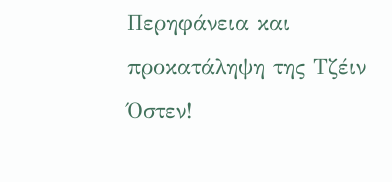Περηφάνεια και προκατάληψη της Τζέιν Όστεν!